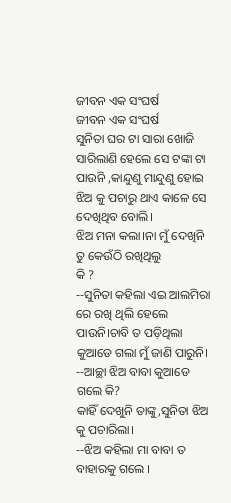ଜୀବନ ଏକ ସଂଘର୍ଷ
ଜୀବନ ଏକ ସଂଘର୍ଷ
ସୁନିତା ଘର ଟା ସାରା ଖୋଜି ସାରିଲାଣି ହେଲେ ସେ ଟଙ୍କା ଟା ପାଉନି ,କାନ୍ଦୁଣୁ ମାନ୍ଦୁଣୁ ହୋଇ ଝିଅ କୁ ପଚାରୁ ଥାଏ କାଳେ ସେ ଦେଖିଥିବ ବୋଲି।
ଝିଅ ମନା କଲା।ନା ମୁଁ ଦେଖିନି ତୁ କେଉଁଠି ରଖିଥିଲୁ
କି ?
--ସୁନିତା କହିଲା ଏଇ ଆଲମିରା ରେ ରଖି ଥିଲି ହେଲେ ପାଉନି।ଚାବି ତ ପଡ଼ିଥିଲା କୁଆଡେ ଗଲା ମୁଁ ଜାଣି ପାରୁନି।
--ଆଚ୍ଛା ଝିଅ ବାବା କୁଆଡେ ଗଲେ କି?
କାହିଁ ଦେଖୁନି ତାଙ୍କୁ,ସୁନିତା ଝିଅ କୁ ପଚାରିଲା।
--ଝିଅ କହିଲା ମା ବାବା ତ ବାହାରକୁ ଗଲେ ।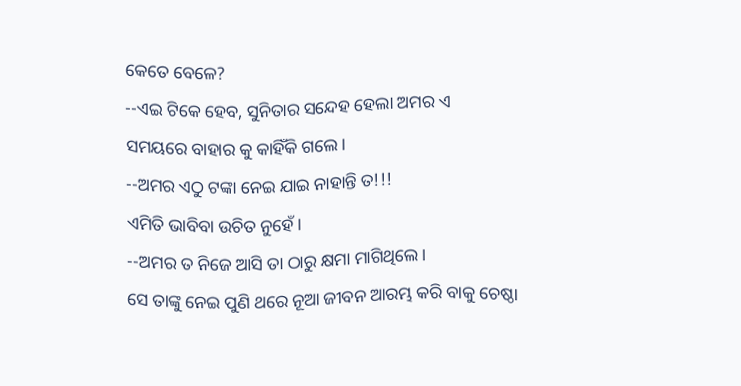କେତେ ବେଳେ?
--ଏଇ ଟିକେ ହେବ, ସୁନିତାର ସନ୍ଦେହ ହେଲା ଅମର ଏ
ସମୟରେ ବାହାର କୁ କାହିଁକି ଗଲେ।
--ଅମର ଏଠୁ ଟଙ୍କା ନେଇ ଯାଇ ନାହାନ୍ତି ତ!!!
ଏମିତି ଭାବିବା ଉଚିତ ନୁହେଁ।
--ଅମର ତ ନିଜେ ଆସି ତା ଠାରୁ କ୍ଷମା ମାଗିଥିଲେ।
ସେ ତାଙ୍କୁ ନେଇ ପୁଣି ଥରେ ନୂଆ ଜୀବନ ଆରମ୍ଭ କରି ବାକୁ ଚେଷ୍ଠା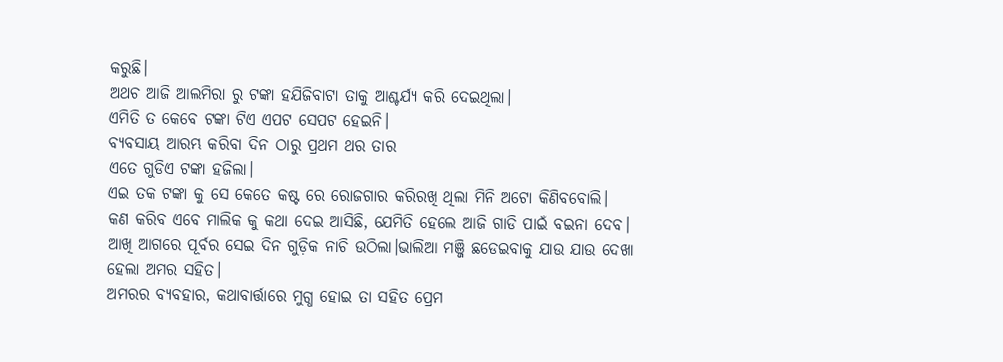କରୁଛି।
ଅଥଚ ଆଜି ଆଲମିରା ରୁ ଟଙ୍କା ହଯିଜିବାଟା ତାକୁ ଆଶ୍ଚର୍ଯ୍ୟ କରି ଦେଇଥିଲା।
ଏମିତି ତ କେବେ ଟଙ୍କା ଟିଏ ଏପଟ ସେପଟ ହେଇନି।
ବ୍ୟବସାୟ ଆରମ୍ଭ କରିବା ଦିନ ଠାରୁ ପ୍ରଥମ ଥର ତାର
ଏତେ ଗୁଡିଏ ଟଙ୍କା ହଜିଲା।
ଏଇ ତକ ଟଙ୍କା କୁ ସେ କେତେ କଷ୍ଟ ରେ ରୋଜଗାର କରିରଖି ଥିଲା ମିନି ଅଟୋ କିଣିବବୋଲି।
କଣ କରିବ ଏବେ ମାଲିକ କୁ କଥା ଦେଇ ଆସିଛି, ଯେମିତି ହେଲେ ଆଜି ଗାଡି ପାଇଁ ବଇନା ଦେବ।
ଆଖି ଆଗରେ ପୂର୍ବର ସେଇ ଦିନ ଗୁଡ଼ିକ ନାଚି ଉଠିଲା।ଭାଲିଆ ମଞ୍ଜି ଛଡେଇବାକୁ ଯାଉ ଯାଉ ଦେଖା ହେଲା ଅମର ସହିତ।
ଅମରର ବ୍ୟବହାର, କଥାବାର୍ତ୍ତାରେ ମୁଗ୍ଧ ହୋଇ ତା ସହିତ ପ୍ରେମ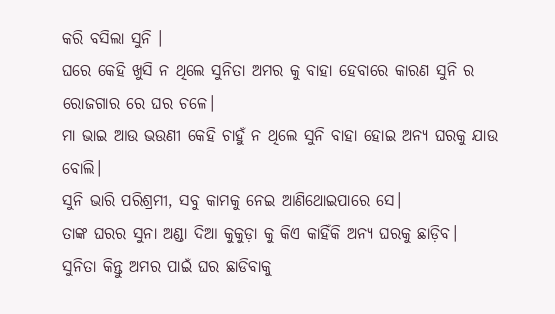କରି ବସିଲା ସୁନି ।
ଘରେ କେହି ଖୁସି ନ ଥିଲେ ସୁନିତା ଅମର କୁ ବାହା ହେବାରେ କାରଣ ସୁନି ର ରୋଜଗାର ରେ ଘର ଚଳେ।
ମା ଭାଇ ଆଉ ଭଉଣୀ କେହି ଚାହୁଁ ନ ଥିଲେ ସୁନି ବାହା ହୋଇ ଅନ୍ୟ ଘରକୁ ଯାଉ ବୋଲି।
ସୁନି ଭାରି ପରିଶ୍ରମୀ, ସବୁ କାମକୁ ନେଇ ଆଣିଥୋଇପାରେ ସେ।
ତାଙ୍କ ଘରର ସୁନା ଅଣ୍ଡା ଦିଆ କୁକୁଡ଼ା କୁ କିଏ କାହିଁକି ଅନ୍ୟ ଘରକୁ ଛାଡ଼ିବ।
ସୁନିତା କିନ୍ତୁ ଅମର ପାଇଁ ଘର ଛାଡିବାକୁ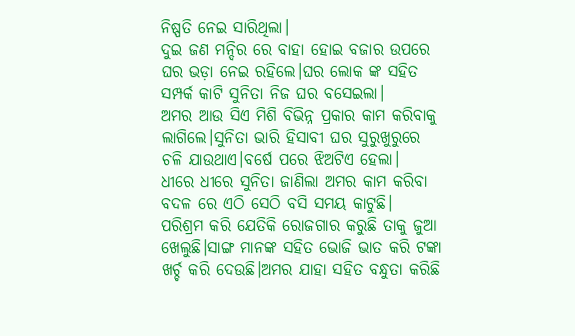ନିଷ୍ପତି ନେଇ ସାରିଥିଲା।
ଦୁଇ ଜଣ ମନ୍ଦିର ରେ ବାହା ହୋଇ ବଜାର ଉପରେ ଘର ଭଡ଼ା ନେଇ ରହିଲେ।ଘର ଲୋକ ଙ୍କ ସହିତ ସମ୍ପର୍କ କାଟି ସୁନିତା ନିଜ ଘର ବସେଇଲା।
ଅମର ଆଉ ସିଏ ମିଶି ବିଭିନ୍ନ ପ୍ରକାର କାମ କରିବାକୁ ଲାଗିଲେ।ସୁନିତା ଭାରି ହିସାବୀ ଘର ସୁରୁଖୁରୁରେ ଚଳି ଯାଉଥାଏ।ବର୍ଷେ ପରେ ଝିଅଟିଏ ହେଲା।
ଧୀରେ ଧୀରେ ସୁନିତା ଜାଣିଲା ଅମର କାମ କରିବା ବଦଳ ରେ ଏଠି ସେଠି ବସି ସମୟ କାଟୁଛି।
ପରିଶ୍ରମ କରି ଯେତିକି ରୋଜଗାର କରୁଛି ତାକୁ ଜୁଆ ଖେଲୁଛି।ସାଙ୍ଗ ମାନଙ୍କ ସହିତ ଭୋଜି ଭାତ କରି ଟଙ୍କା ଖର୍ଚ୍ଚ କରି ଦେଉଛି।ଅମର ଯାହା ସହିତ ବନ୍ଧୁତା କରିଛି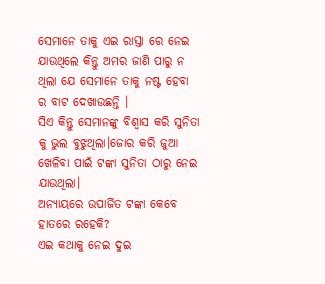ସେମାନେ ତାକୁ ଏଇ ରାସ୍ତା ରେ ନେଇ ଯାଉଥିଲେ କିନ୍ତୁ ଅମର ଜାଣି ପାରୁ ନ ଥିଲା ଯେ ସେମାନେ ତାକୁ ନଷ୍ଟ ହେବା ର ବାଟ ଦେଖାଉଛନ୍ତି ।
ସିଏ କିନ୍ତୁ ସେମାନଙ୍କୁ ବିଶ୍ୱାସ କରି ସୁନିତା କୁ ଭୁଲ ବୁଝୁଥିଲା।ଜୋର କରି ଜୁଆ ଖେଳିବା ପାଇଁ ଟଙ୍କା ସୁନିତା ଠାରୁ ନେଇ ଯାଉଥିଲା।
ଅନ୍ୟାୟରେ ଉପାର୍ଜିତ ଟଙ୍କା କେବେ ହାତରେ ରହେକି?
ଏଇ କଥାକୁ ନେଇ ଦୁଇ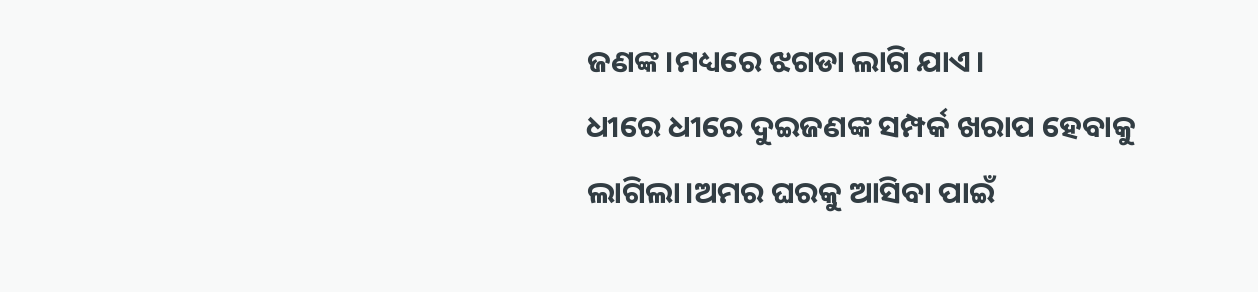ଜଣଙ୍କ।ମଧ୍ୟରେ ଝଗଡା ଲାଗି ଯାଏ।
ଧୀରେ ଧୀରେ ଦୁଇଜଣଙ୍କ ସମ୍ପର୍କ ଖରାପ ହେବାକୁ ଲାଗିଲା।ଅମର ଘରକୁ ଆସିବା ପାଇଁ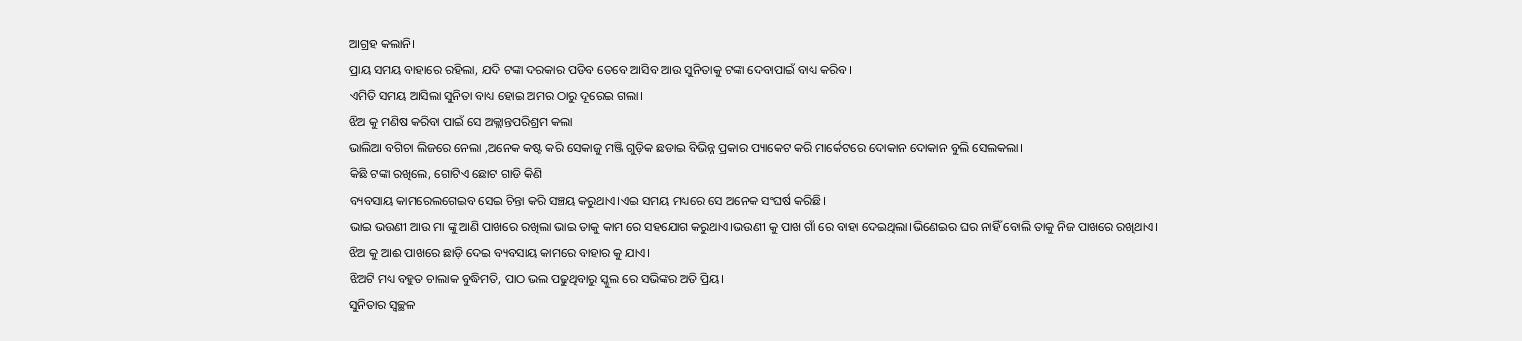ଆଗ୍ରହ କଲାନି।
ପ୍ରାୟ ସମୟ ବାହାରେ ରହିଲା, ଯଦି ଟଙ୍କା ଦରକାର ପଡିବ ତେବେ ଆସିବ ଆଉ ସୁନିତାକୁ ଟଙ୍କା ଦେବାପାଇଁ ବାଧ୍ୟ କରିବ।
ଏମିତି ସମୟ ଆସିଲା ସୁନିତା ବାଧ୍ୟ ହୋଇ ଅମର ଠାରୁ ଦୂରେଇ ଗଲା।
ଝିଅ କୁ ମଣିଷ କରିବା ପାଇଁ ସେ ଅକ୍ଲାନ୍ତପରିଶ୍ରମ କଲା
ଭାଲିଆ ବଗିଚା ଲିଜରେ ନେଲା ,ଅନେକ କଷ୍ଟ କରି ସେକାଜୁ ମଞ୍ଜି ଗୁଡ଼ିକ ଛଡାଇ ବିଭିନ୍ନ ପ୍ରକାର ପ୍ୟାକେଟ କରି ମାର୍କେଟରେ ଦୋକାନ ଦୋକାନ ବୁଲି ସେଲକଲା।
କିଛି ଟଙ୍କା ରଖିଲେ, ଗୋଟିଏ ଛୋଟ ଗାଡି କିଣି
ବ୍ୟବସାୟ କାମରେଲଗେଇବ ସେଇ ଚିନ୍ତା କରି ସଞ୍ଚୟ କରୁଥାଏ।ଏଇ ସମୟ ମଧ୍ୟରେ ସେ ଅନେକ ସଂଘର୍ଷ କରିଛି।
ଭାଇ ଭଉଣୀ ଆଉ ମା ଙ୍କୁ ଆଣି ପାଖରେ ରଖିଲା ଭାଇ ତାକୁ କାମ ରେ ସହଯୋଗ କରୁଥାଏ।ଭଉଣୀ କୁ ପାଖ ଗାଁ ରେ ବାହା ଦେଇଥିଲା।ଭିଣେଇର ଘର ନାହିଁ ବୋଲି ତାକୁ ନିଜ ପାଖରେ ରଖିଥାଏ।
ଝିଅ କୁ ଆଈ ପାଖରେ ଛାଡ଼ି ଦେଇ ବ୍ୟବସାୟ କାମରେ ବାହାର କୁ ଯାଏ।
ଝିଅଟି ମଧ୍ୟ ବହୁତ ଚାଲାକ ବୁଦ୍ଧିମତି, ପାଠ ଭଲ ପଢୁଥିବାରୁ ସ୍କୁଲ ରେ ସଭିଙ୍କର ଅତି ପ୍ରିୟ।
ସୁନିତାର ସ୍ୱଚ୍ଛଳ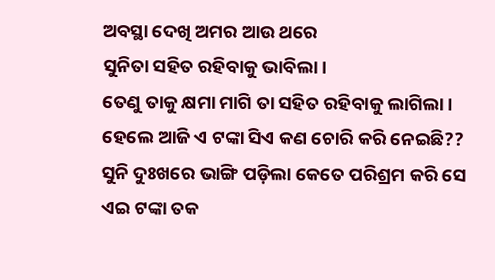ଅବସ୍ଥା ଦେଖି ଅମର ଆଉ ଥରେ
ସୁନିତା ସହିତ ରହିବାକୁ ଭାବିଲା।
ତେଣୁ ତାକୁ କ୍ଷମା ମାଗି ତା ସହିତ ରହିବାକୁ ଲାଗିଲା।
ହେଲେ ଆଜି ଏ ଟଙ୍କା ସିଏ କଣ ଚୋରି କରି ନେଇଛି??
ସୁନି ଦୁଃଖରେ ଭାଙ୍ଗି ପଡ଼ିଲା କେତେ ପରିଶ୍ରମ କରି ସେ ଏଇ ଟଙ୍କା ତକ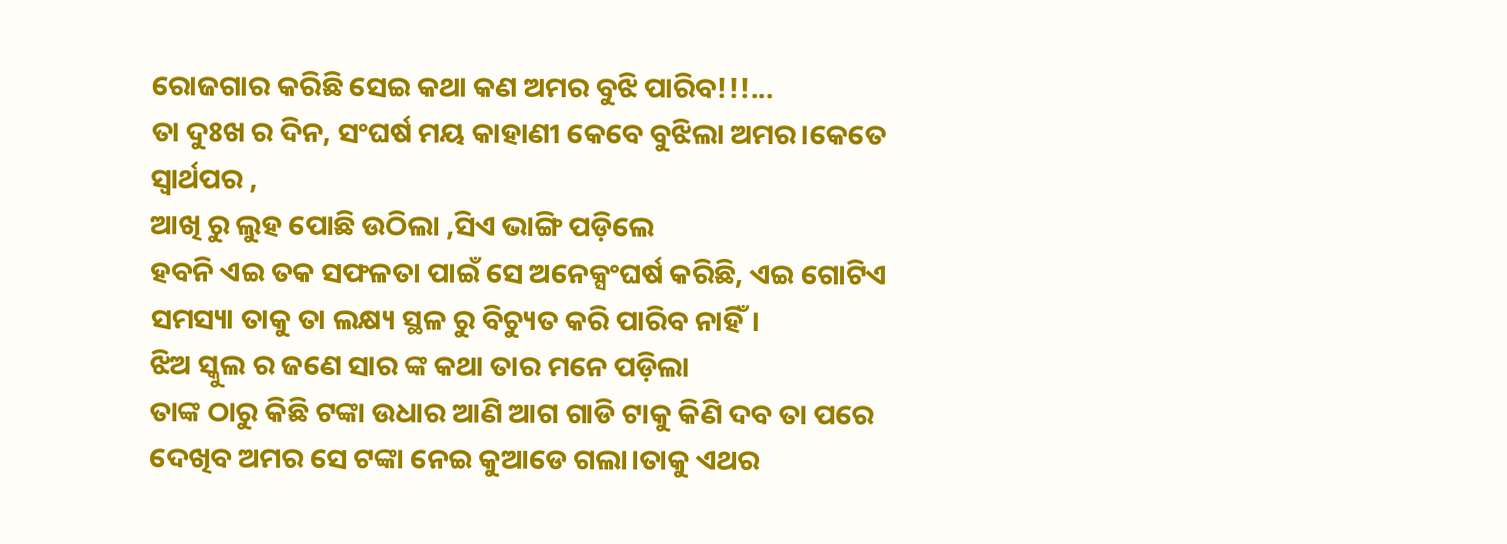ରୋଜଗାର କରିଛି ସେଇ କଥା କଣ ଅମର ବୁଝି ପାରିବ!!!...
ତା ଦୁଃଖ ର ଦିନ, ସଂଘର୍ଷ ମୟ କାହାଣୀ କେବେ ବୁଝିଲା ଅମର।କେତେ ସ୍ୱାର୍ଥପର ,
ଆଖି ରୁ ଲୁହ ପୋଛି ଉଠିଲା ,ସିଏ ଭାଙ୍ଗି ପଡ଼ିଲେ
ହବନି ଏଇ ତକ ସଫଳତା ପାଇଁ ସେ ଅନେକ୍ସଂଘର୍ଷ କରିଛି, ଏଇ ଗୋଟିଏ ସମସ୍ୟା ତାକୁ ତା ଲକ୍ଷ୍ୟ ସ୍ଥଳ ରୁ ବିଚ୍ୟୁତ କରି ପାରିବ ନାହିଁ।
ଝିଅ ସ୍କୁଲ ର ଜଣେ ସାର ଙ୍କ କଥା ତାର ମନେ ପଡ଼ିଲା
ତାଙ୍କ ଠାରୁ କିଛି ଟଙ୍କା ଉଧାର ଆଣି ଆଗ ଗାଡି ଟାକୁ କିଣି ଦବ ତା ପରେ ଦେଖିବ ଅମର ସେ ଟଙ୍କା ନେଇ କୁଆଡେ ଗଲା।ତାକୁ ଏଥର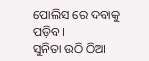ପୋଲିସ ରେ ଦବାକୁ ପଡ଼ିବ।
ସୁନିତା ଉଠି ଠିଆ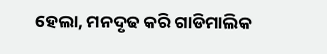ହେଲା, ମନଦୃଢ କରି ଗାଡିମାଲିକ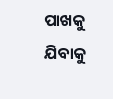ପାଖକୁ ଯିବାକୁ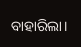ବାହାରିଲା।